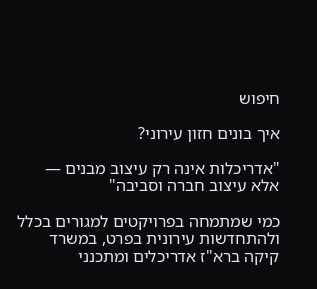חיפוש

איך בונים חזון עירוני?

"אדריכלות אינה רק עיצוב מבנים — אלא עיצוב חברה וסביבה"

כמי שמתמחה בפרויקטים למגורים בכלל ולהתחדשות עירונית בפרט, במשרד קיקה ברא"ז אדריכלים ומתכנני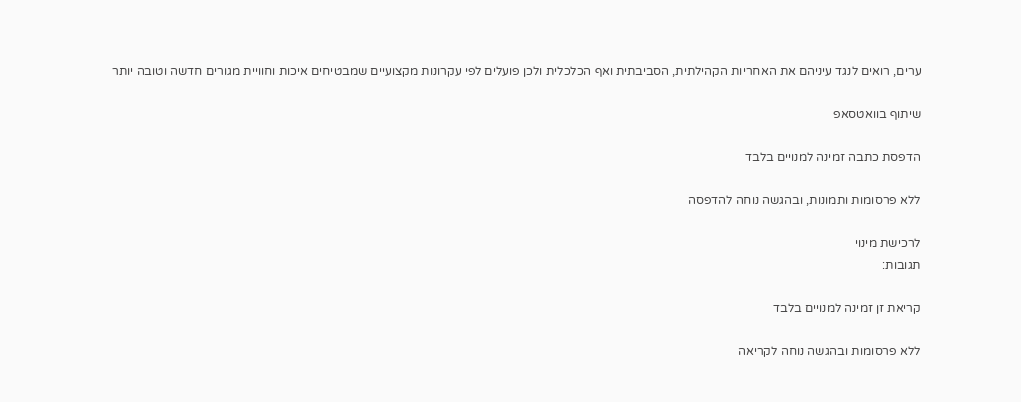ערים, רואים לנגד עיניהם את האחריות הקהילתית, הסביבתית ואף הכלכלית ולכן פועלים לפי עקרונות מקצועיים שמבטיחים איכות וחוויית מגורים חדשה וטובה יותר

שיתוף בוואטסאפ

הדפסת כתבה זמינה למנויים בלבד

ללא פרסומות ותמונות, ובהגשה נוחה להדפסה

לרכישת מינוי
תגובות:

קריאת זן זמינה למנויים בלבד

ללא פרסומות ובהגשה נוחה לקריאה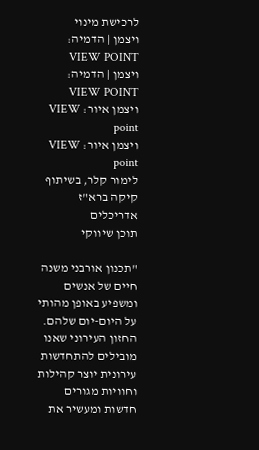לרכישת מינוי
ויצמן | הדמיה: VIEW POINT
ויצמן | הדמיה: VIEW POINT
ויצמן איור: VIEW point
ויצמן איור: VIEW point
לימור קלר, בשיתוף קיקה ברא"ז אדריכלים
תוכן שיווקי

"תכנון אורבני משנה חיים של אנשים ומשפיע באופן מהותי על היום-יום שלהם. החזון העירוני שאנו מובילים להתחדשות עירונית יוצר קהילות וחוויות מגורים חדשות ומעשיר את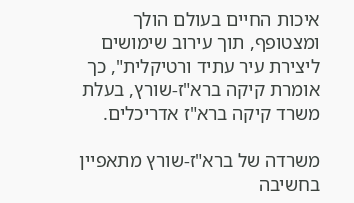איכות החיים בעולם הולך ומצטופף, תוך עירוב שימושים ליצירת עיר עתיד ורטיקלית", כך אומרת קיקה ברא"ז-שורץ, בעלת משרד קיקה ברא"ז אדריכלים.

משרדה של ברא"ז-שורץ מתאפיין בחשיבה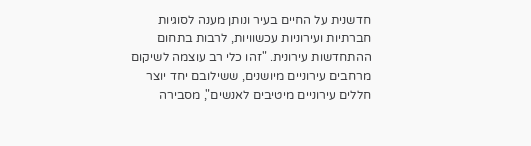חדשנית על החיים בעיר ונותן מענה לסוגיות חברתיות ועירוניות עכשוויות, לרבות בתחום ההתחדשות עירונית. "זהו כלי רב עוצמה לשיקום מרחבים עירוניים מיושנים, ששילובם יחד יוצר חללים עירוניים מיטיבים לאנשים", מסבירה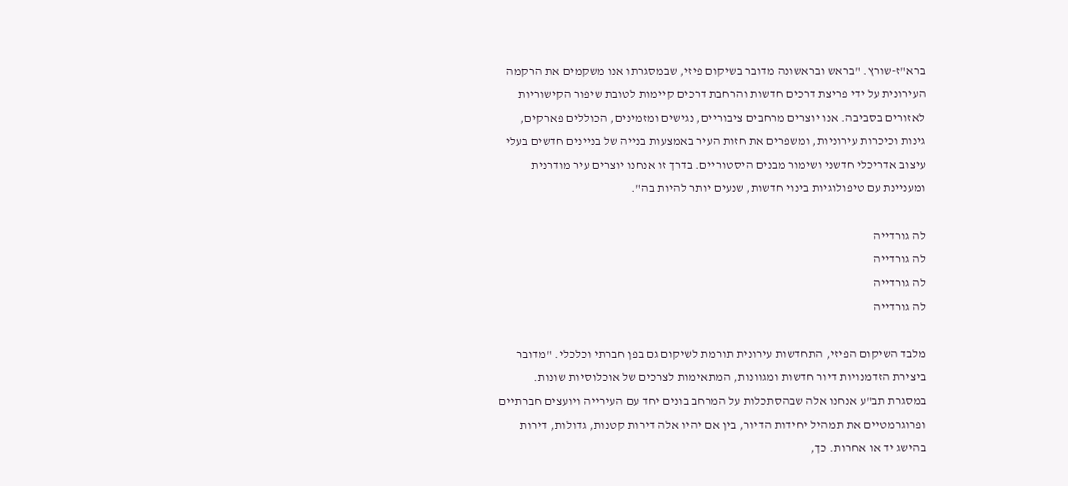ברא"ז-שורץ. "בראש ובראשונה מדובר בשיקום פיזי, שבמסגרתו אנו משקמים את הרקמה העירונית על ידי פריצת דרכים חדשות והרחבת דרכים קיימות לטובת שיפור הקישוריות לאזורים בסביבה. אנו יוצרים מרחבים ציבוריים, נגישים ומזמינים, הכוללים פארקים, גינות וכיכרות עירוניות, ומשפרים את חזות העיר באמצעות בנייה של בניינים חדשים בעלי עיצוב אדריכלי חדשני ושימור מבנים היסטוריים. בדרך זו אנחנו יוצרים עיר מודרנית ומעניינת עם טיפולוגיות בינוי חדשות, שנעים יותר להיות בה".

לה גורדייה
לה גורדייה
לה גורדייה
לה גורדייה

מלבד השיקום הפיזי, התחדשות עירונית תורמת לשיקום גם בפן חברתי וכלכלי. "מדובר ביצירת הזדמנויות דיור חדשות ומגוונות, המתאימות לצרכים של אוכלוסיות שונות. במסגרת תב"ע אנחנו אלה שבהסתכלות על המרחב בונים יחד עם העירייה ויועצים חברתיים ופרוגרמטיים את תמהיל יחידות הדיור, בין אם יהיו אלה דירות קטנות, גדולות, דירות בהישג יד או אחרות. כך,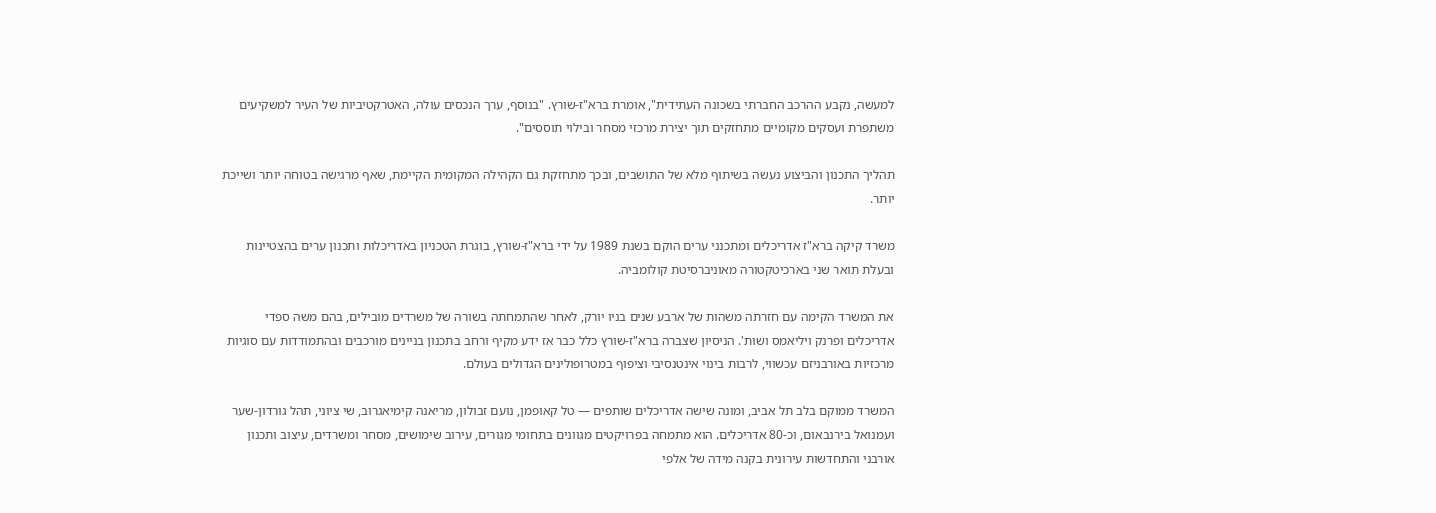למעשה, נקבע ההרכב החברתי בשכונה העתידית", אומרת ברא"ז-שורץ. "בנוסף, ערך הנכסים עולה, האטרקטיביות של העיר למשקיעים משתפרת ועסקים מקומיים מתחזקים תוך יצירת מרכזי מסחר ובילוי תוססים".

תהליך התכנון והביצוע נעשה בשיתוף מלא של התושבים, ובכך מתחזקת גם הקהילה המקומית הקיימת, שאף מרגישה בטוחה יותר ושייכת יותר.

משרד קיקה ברא"ז אדריכלים ומתכנני ערים הוקם בשנת 1989 על ידי ברא"ז-שורץ, בוגרת הטכניון באדריכלות ותכנון ערים בהצטיינות ובעלת תואר שני בארכיטקטורה מאוניברסיטת קולומביה.

את המשרד הקימה עם חזרתה משהות של ארבע שנים בניו יורק, לאחר שהתמחתה בשורה של משרדים מובילים, בהם משה ספדי אדריכלים ופרנק ויליאמס ושות'. הניסיון שצברה ברא"ז-שורץ כלל כבר אז ידע מקיף ורחב בתכנון בניינים מורכבים ובהתמודדות עם סוגיות מרכזיות באורבניזם עכשווי, לרבות בינוי אינטנסיבי וציפוף במטרופולינים הגדולים בעולם.

המשרד ממוקם בלב תל אביב, ומונה שישה אדריכלים שותפים — טל קאופמן, נועם זבולון, מריאנה קימיאגרוב, שי ציוני, תהל גורדון-שער ועמנואל בירנבאום, וכ-80 אדריכלים. הוא מתמחה בפרויקטים מגוונים בתחומי מגורים, עירוב שימושים, מסחר ומשרדים, עיצוב ותכנון אורבני והתחדשות עירונית בקנה מידה של אלפי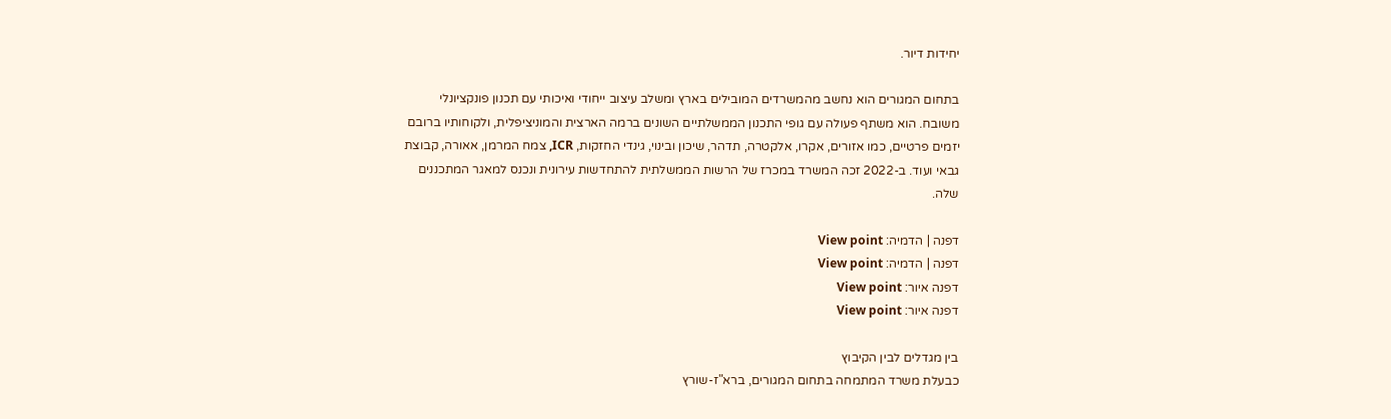יחידות דיור.

בתחום המגורים הוא נחשב מהמשרדים המובילים בארץ ומשלב עיצוב ייחודי ואיכותי עם תכנון פונקציונלי משובח. הוא משתף פעולה עם גופי התכנון הממשלתיים השונים ברמה הארצית והמוניציפלית, ולקוחותיו ברובם יזמים פרטיים, כמו אזורים, אקרו, אלקטרה, תדהר, שיכון ובינוי, גינדי החזקות, ICR, צמח המרמן, אאורה, קבוצת גבאי ועוד. ב-2022 זכה המשרד במכרז של הרשות הממשלתית להתחדשות עירונית ונכנס למאגר המתכננים שלה.

דפנה | הדמיה: View point
דפנה | הדמיה: View point
דפנה איור: View point
דפנה איור: View point

בין מגדלים לבין הקיבוץ
כבעלת משרד המתמחה בתחום המגורים, ברא"ז-שורץ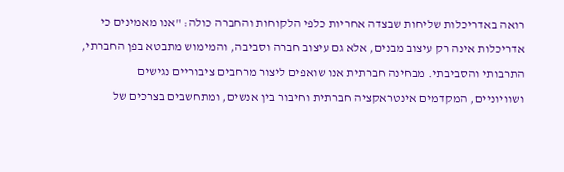רואה באדריכלות שליחות שבצדה אחריות כלפי הלקוחות והחברה כולה: "אנו מאמינים כי אדריכלות אינה רק עיצוב מבנים, אלא גם עיצוב חברה וסביבה, והמימוש מתבטא בפן החברתי, התרבותי והסביבתי. מבחינה חברתית אנו שואפים ליצור מרחבים ציבוריים נגישים ושוויוניים, המקדמים אינטראקציה חברתית וחיבור בין אנשים, ומתחשבים בצרכים של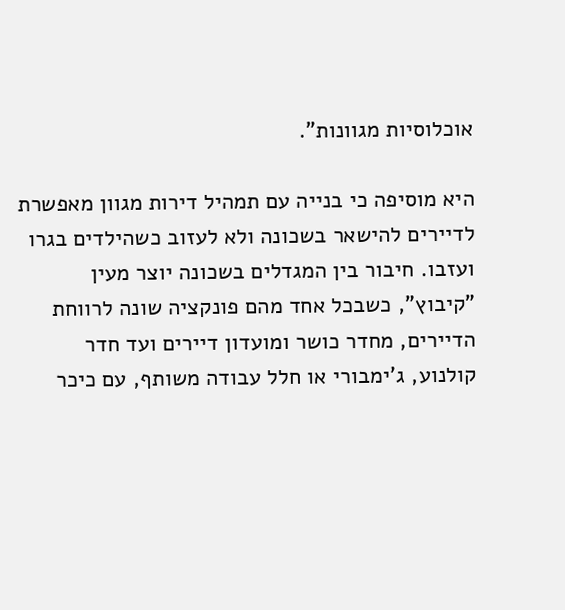אוכלוסיות מגוונות".

היא מוסיפה כי בנייה עם תמהיל דירות מגוון מאפשרת לדיירים להישאר בשכונה ולא לעזוב כשהילדים בגרו ועזבו. חיבור בין המגדלים בשכונה יוצר מעין "קיבוץ", כשבכל אחד מהם פונקציה שונה לרווחת הדיירים, מחדר כושר ומועדון דיירים ועד חדר קולנוע, ג'ימבורי או חלל עבודה משותף, עם כיכר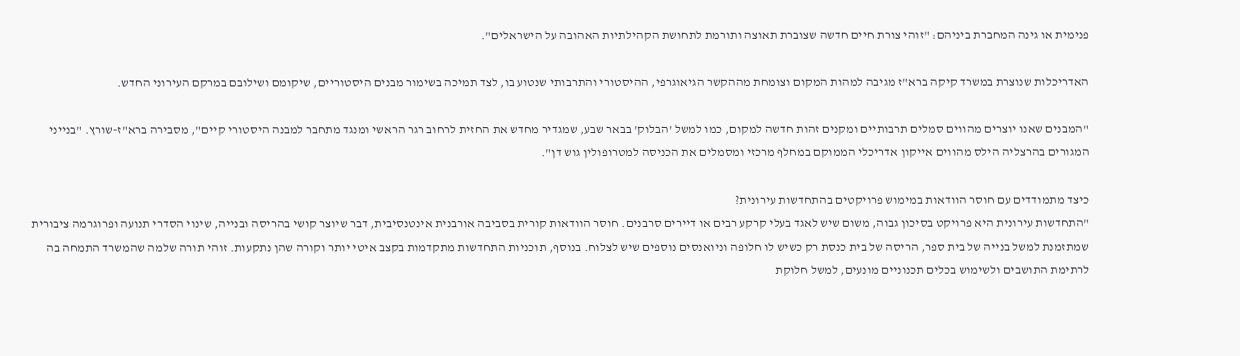פנימית או גינה המחברת ביניהם: "זוהי צורת חיים חדשה שצוברת תאוצה ותורמת לתחושת הקהילתיות האהובה על הישראלים".

האדריכלות שנוצרת במשרד קיקה ברא"ז מגיבה למהות המקום וצומחת מההקשר הגיאוגרפי, ההיסטורי והתרבותי שנטוע בו, לצד תמיכה בשימור מבנים היסטוריים, שיקומם ושילובם במרקם העירוני החדש.

"המבנים שאנו יוצרים מהווים סמלים תרבותיים ומקנים זהות חדשה למקום, כמו למשל 'הבלוק' בבאר שבע, שמגדיר מחדש את החזית לרחוב רגר הראשי ומנגד מתחבר למבנה היסטורי קיים", מסבירה ברא"ז-שורץ. "בנייני המגורים בהרצליה הילס מהווים אייקון אדריכלי הממוקם במחלף מרכזי ומסמלים את הכניסה למטרופולין גוש דן".

כיצד מתמודדים עם חוסר הוודאות במימוש פרויקטים בהתחדשות עירונית?
"התחדשות עירונית היא פרויקט בסיכון גבוה, משום שיש לאגד בעלי קרקע רבים או דיירים סרבנים. חוסר הוודאות קורית בסביבה אורבנית אינטנסיבית, דבר שיוצר קושי בהריסה ובנייה, שינוי הסדרי תנועה ופרוגרמה ציבורית שמתזמנת למשל בנייה של בית ספר, הריסה של בית כנסת רק כשיש לו חלופה וניואנסים נוספים שיש לצלוח. בנוסף, תוכניות התחדשות מתקדמות בקצב איטי יותר וקורה שהן נתקעות. זוהי תורה שלמה שהמשרד התמחה בה לרתימת התושבים ולשימוש בכלים תכנוניים מונעים, למשל חלוקת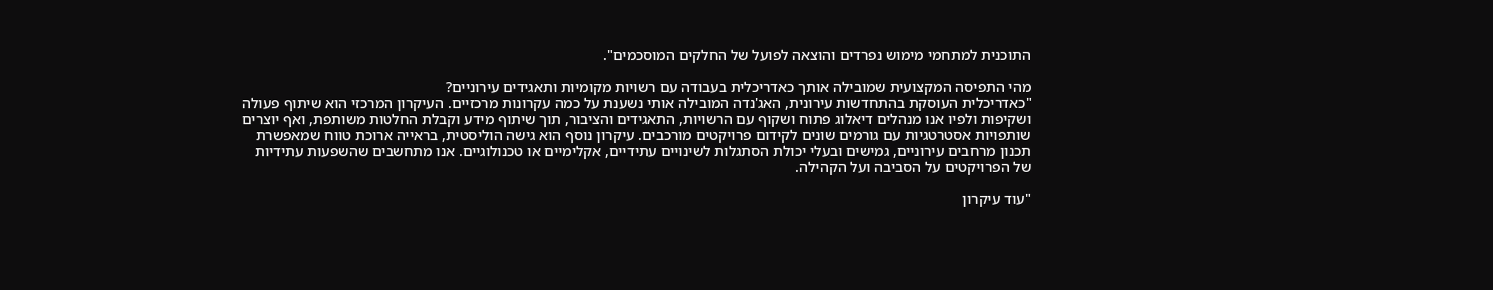התוכנית למתחמי מימוש נפרדים והוצאה לפועל של החלקים המוסכמים".

מהי התפיסה המקצועית שמובילה אותך כאדריכלית בעבודה עם רשויות מקומיות ותאגידים עירוניים?
"כאדריכלית העוסקת בהתחדשות עירונית, האג'נדה המובילה אותי נשענת על כמה עקרונות מרכזיים. העיקרון המרכזי הוא שיתוף פעולה ושקיפות ולפיו אנו מנהלים דיאלוג פתוח ושקוף עם הרשויות, התאגידים והציבור, תוך שיתוף מידע וקבלת החלטות משותפת, ואף יוצרים שותפויות אסטרטגיות עם גורמים שונים לקידום פרויקטים מורכבים. עיקרון נוסף הוא גישה הוליסטית, בראייה ארוכת טווח שמאפשרת תכנון מרחבים עירוניים, גמישים ובעלי יכולת הסתגלות לשינויים עתידיים, אקלימיים או טכנולוגיים. אנו מתחשבים שהשפעות עתידיות של הפרויקטים על הסביבה ועל הקהילה.

"עוד עיקרון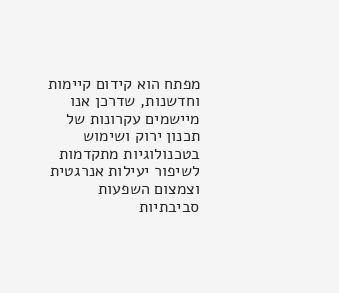מפתח הוא קידום קיימות וחדשנות, שדרכן אנו מיישמים עקרונות של תכנון ירוק ושימוש בטכנולוגיות מתקדמות לשיפור יעילות אנרגטית וצמצום השפעות סביבתיות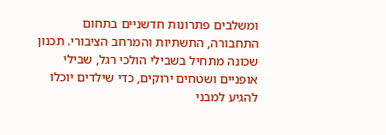ומשלבים פתרונות חדשניים בתחום התחבורה, התשתיות והמרחב הציבורי. תכנון שכונה מתחיל בשבילי הולכי רגל, שבילי אופניים ושטחים ירוקים, כדי שילדים יוכלו להגיע למבני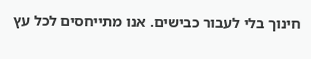חינוך בלי לעבור כבישים. אנו מתייחסים לכל עץ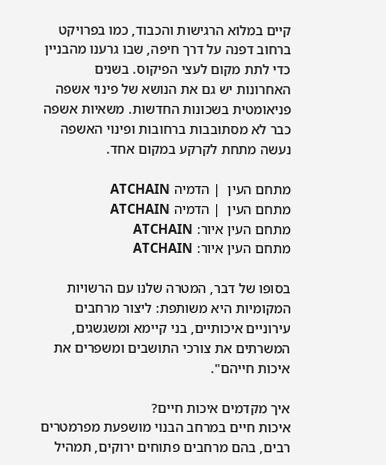קיים במלוא הרגישות והכבוד, כמו בפרויקט ברחוב דפנה על דרך חיפה, שבו גרענו מהבניין כדי לתת מקום לעצי הפיקוס. בשנים האחרונות יש גם את הנושא של פינוי אשפה פניאומטית בשכונות החדשות. משאיות אשפה כבר לא מסתובבות ברחובות ופינוי האשפה נעשה מתחת לקרקע במקום אחד.

מתחם העין  | הדמיה ATCHAIN
מתחם העין  | הדמיה ATCHAIN
מתחם העין איור: ATCHAIN
מתחם העין איור: ATCHAIN

בסופו של דבר, המטרה שלנו עם הרשויות המקומיות היא משותפת: ליצור מרחבים עירוניים איכותיים, בני קיימא ומשגשגים, המשרתים את צורכי התושבים ומשפרים את איכות חייהם".

איך מקדמים איכות חיים?
איכות חיים במרחב הבנוי מושפעת מפרמטרים רבים, בהם מרחבים פתוחים ירוקים, תמהיל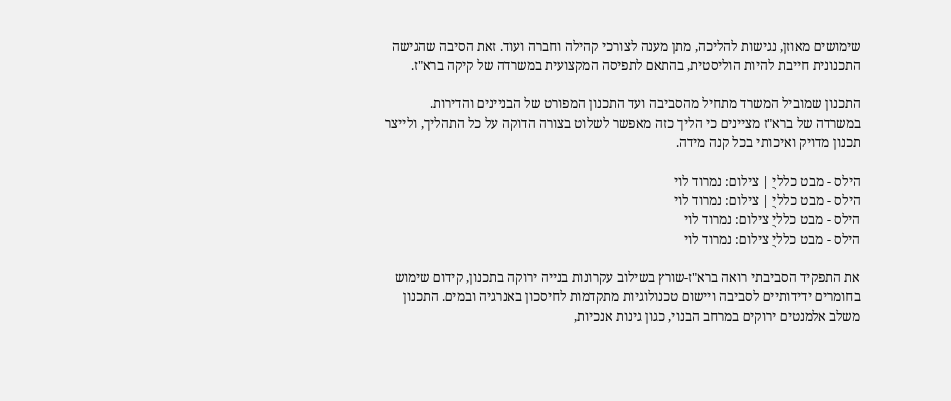שימושים מאוזן, נגישות להליכה, מתן מענה לצורכי קהילה וחברה ועוד. זאת הסיבה שהגישה התכנונית חייבת להיות הוליסטית, בהתאם לתפיסה המקצועית במשרדה של קיקה ברא"ז.

התכנון שמוביל המשרד מתחיל מהסביבה ועד התכנון המפורט של הבניינים והדירות. במשרדה של ברא"ז מציינים כי הליך כזה מאפשר לשלוט בצורה הדוקה על כל התהליך, ולייצר תכנון מדויק ואיכותי בכל קנה מידה.

הילס - מבט כלליֻ | צילום: נמרוד לוי
הילס - מבט כלליֻ | צילום: נמרוד לוי
הילס - מבט כלליֻ צילום: נמרוד לוי
הילס - מבט כלליֻ צילום: נמרוד לוי

את התפקיד הסביבתי רואה ברא"ז-שורץ בשילוב עקרונות בנייה ירוקה בתכנון, קידום שימוש בחומרים ידידותיים לסביבה ויישום טכנולוגיות מתקדמות לחיסכון באנרגיה ובמים. התכנון משלב אלמנטים ירוקים במרחב הבנוי, כגון גינות אנכיות,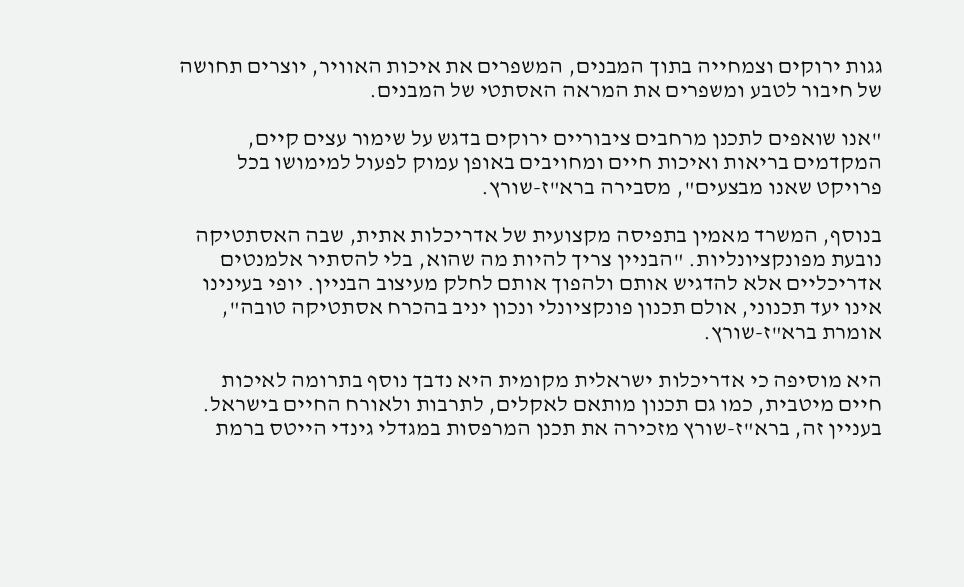גגות ירוקים וצמחייה בתוך המבנים, המשפרים את איכות האוויר, יוצרים תחושה של חיבור לטבע ומשפרים את המראה האסתטי של המבנים.

"אנו שואפים לתכנן מרחבים ציבוריים ירוקים בדגש על שימור עצים קיים, המקדמים בריאות ואיכות חיים ומחויבים באופן עמוק לפעול למימושו בכל פרויקט שאנו מבצעים", מסבירה ברא"ז-שורץ.

בנוסף, המשרד מאמין בתפיסה מקצועית של אדריכלות אתית, שבה האסתטיקה נובעת מפונקציונליות. "הבניין צריך להיות מה שהוא, בלי להסתיר אלמנטים אדריכליים אלא להדגיש אותם ולהפוך אותם לחלק מעיצוב הבניין. יופי בעינינו אינו יעד תכנוני, אולם תכנון פונקציונלי ונכון יניב בהכרח אסתטיקה טובה", אומרת ברא"ז-שורץ.

היא מוסיפה כי אדריכלות ישראלית מקומית היא נדבך נוסף בתרומה לאיכות חיים מיטבית, כמו גם תכנון מותאם לאקלים, לתרבות ולאורח החיים בישראל. בעניין זה, ברא"ז-שורץ מזכירה את תכנן המרפסות במגדלי גינדי הייטס ברמת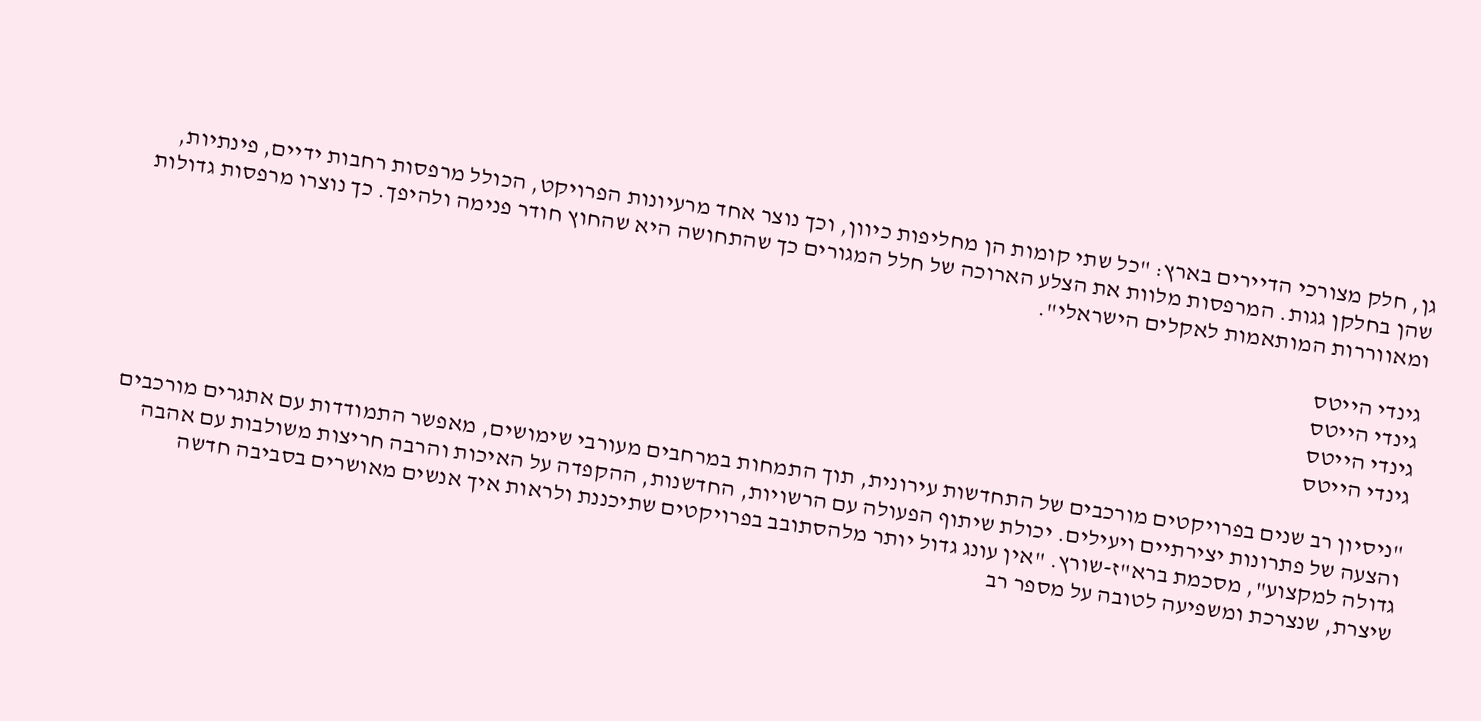גן, חלק מצורכי הדיירים בארץ: "כל שתי קומות הן מחליפות כיוון, וכך נוצר אחד מרעיונות הפרויקט, הכולל מרפסות רחבות ידיים, פינתיות, שהן בחלקן גגות. המרפסות מלוות את הצלע הארוכה של חלל המגורים כך שהתחושה היא שהחוץ חודר פנימה ולהיפך. כך נוצרו מרפסות גדולות ומאווררות המותאמות לאקלים הישראלי".

גינדי הייטס
גינדי הייטס
גינדי הייטס
גינדי הייטס

"ניסיון רב שנים בפרויקטים מורכבים של התחדשות עירונית, תוך התמחות במרחבים מעורבי שימושים, מאפשר התמודדות עם אתגרים מורכבים והצעה של פתרונות יצירתיים ויעילים. יכולת שיתוף הפעולה עם הרשויות, החדשנות, ההקפדה על האיכות והרבה חריצות משולבות עם אהבה גדולה למקצוע", מסכמת ברא"ז-שורץ. "אין עונג גדול יותר מלהסתובב בפרויקטים שתיכננת ולראות איך אנשים מאושרים בסביבה חדשה שיצרת, שנצרכת ומשפיעה לטובה על מספר רב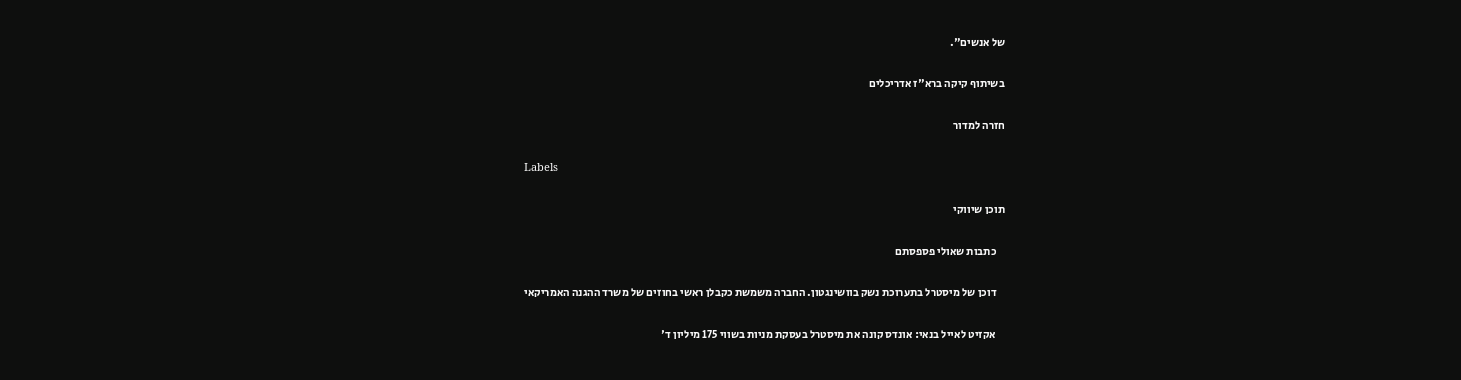של אנשים".

בשיתוף קיקה ברא"ז אדריכלים

חזרה למדור

Labels

תוכן שיווקי

    כתבות שאולי פספסתם

    דוכן של מיסטרל בתערוכת נשק בוושינגטון. החברה משמשת כקבלן ראשי בחוזים של משרד ההגנה האמריקאי

    אקזיט לאייל בנאי: אונדס קונה את מיסטרל בעסקת מניות בשווי 175 מיליון ד'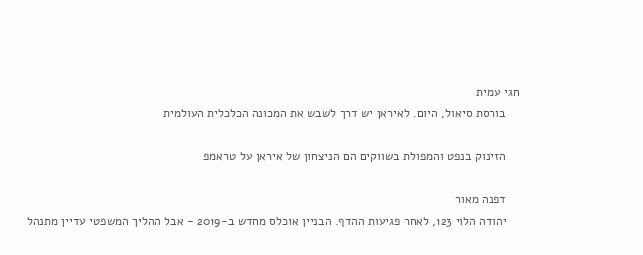חגי עמית
    בורסת סיאול, היום. לאיראן יש דרך לשבש את המכונה הכלכלית העולמית

    הזינוק בנפט והמפולת בשווקים הם הניצחון של איראן על טראמפ

    דפנה מאור
    יהודה הלוי 123, לאחר פגיעות ההדף. הבניין אוכלס מחדש ב-2019 - אבל ההליך המשפטי עדיין מתנהל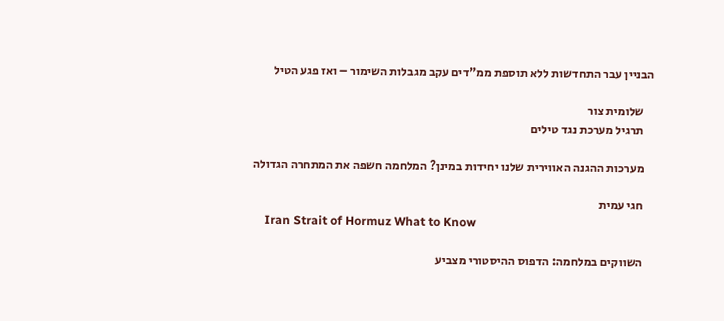הבניין עבר התחדשות ללא תוספת ממ"דים עקב מגבלות השימור – ואז פגע הטיל

    שלומית צור
    תרגיל מערכת נגד טילים

    מערכות ההגנה האווירית שלנו יחידות במינן? המלחמה חשפה את המתחרה הגדולה

    חגי עמית
    Iran Strait of Hormuz What to Know

    השווקים במלחמה: הדפוס ההיסטורי מצביע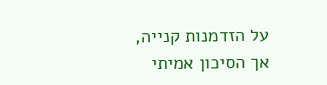על הזדמנות קנייה, אך הסיכון אמיתי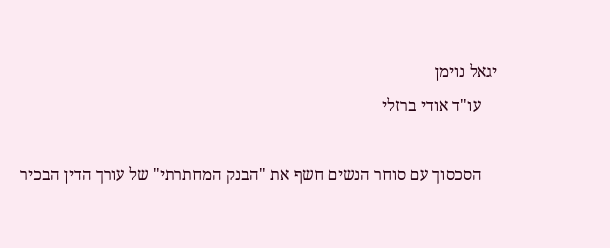יגאל נוימן
    עו"ד אודי ברזלי

    הסכסוך עם סוחר הנשים חשף את "הבנק המחתרתי" של עורך הדין הבכיר